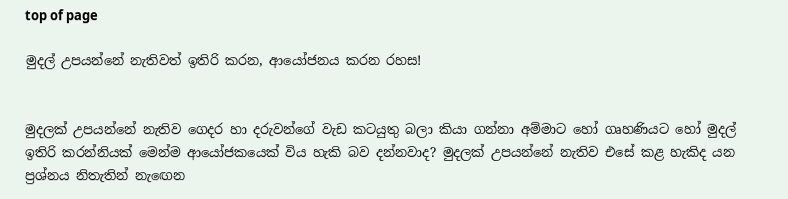top of page

මුදල් උපයන්නේ නැතිවත් ඉතිරි කරන, ආයෝජනය කරන රහස!


මුදලක් උපයන්නේ නැතිව ගෙදර හා දරුවන්ගේ වැඩ කටයුතු බලා කියා ගන්නා අම්මාට හෝ ගෘහණියට හෝ මුදල් ඉතිරි කරන්නියක් මෙන්ම ආයෝජකයෙක් විය හැකි බව දන්නවාද? මුදලක් උපයන්නේ නැතිව එසේ කළ හැකිද යන ප්‍රශ්නය නිතැතින් නැඟෙන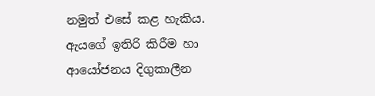නමුත් එසේ කළ හැකිය. ඇයගේ ඉතිරි කිරීම හා ආයෝජනය දිගුකාලීන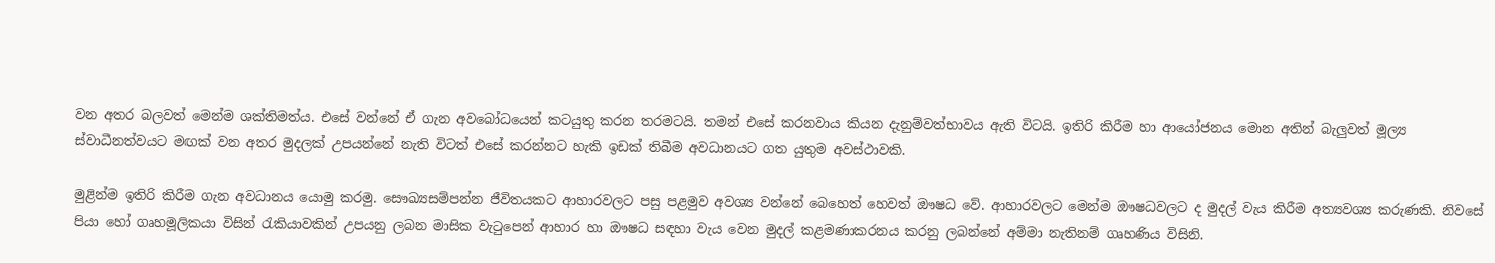වන අතර බලවත් මෙන්ම ශක්තිමත්ය. එසේ වන්නේ ඒ ගැන අවබෝධයෙන් කටයුතු කරන තරමටයි. තමන් එසේ කරනවාය කියන දැනුම්වත්භාවය ඇති විටයි. ඉතිරි කිරීම හා ආයෝජනය මොන අතින් බැලුවත් මූල්‍ය ස්වාධීනත්වයට මඟක් වන අතර මුදලක් උපයන්නේ නැති විටත් එසේ කරන්නට හැකි ඉඩක් තිබීම අවධානයට ගත යුතුම අවස්ථාවකි.

මුළින්ම ඉතිරි කිරීම ගැන අවධානය යොමු කරමු. සෞඛ්‍යසම්පන්න ජීවිතයකට ආහාරවලට පසු පළමුව අවශ්‍ය වන්නේ බෙහෙත් හෙවත් ඖෂධ වේ. ආහාරවලට මෙන්ම ඖෂධවලට ද මුදල් වැය කිරීම අත්‍යවශ්‍ය කරුණකි. නිවසේ පියා හෝ ගෘහමූලිකයා විසින් රැකියාවකින් උපයනු ලබන මාසික වැටුපෙන් ආහාර හා ඖෂධ සඳහා වැය වෙන මුදල් කළමණාකරනය කරනු ලබන්නේ අම්මා නැතිනම් ගෘහණිය විසිනි.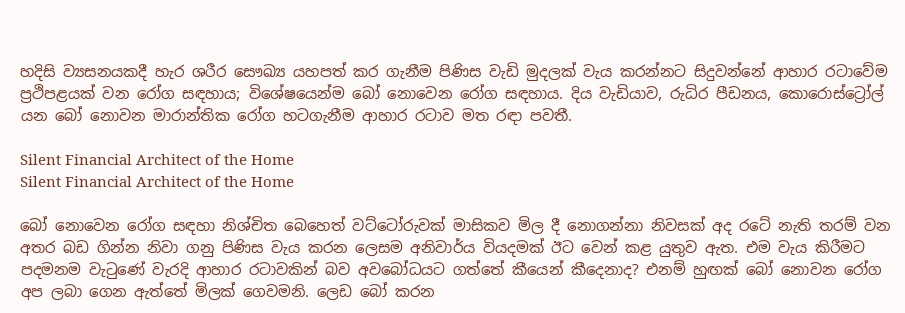හදිසි ව්‍යසනයකදී හැර ශරීර සෞඛ්‍ය ‍යහපත් කර ගැනීම පිණිස වැඩි මුදලක් වැය කරන්නට සිදුවන්නේ ආහාර රටාවේම ප්‍රථිපළයක් වන රෝග සඳහාය; විශේෂයෙන්ම බෝ නොවෙන රෝග සඳහාය. දිය වැඩියාව, රුධිර පීඩනය, කොරොස්ට්‍රෝල් යන බෝ නොවන මාරාන්තික රෝග හටගැනීම ආහාර රටාව මත රඳා පවතී.

Silent Financial Architect of the Home
Silent Financial Architect of the Home

බෝ නොවෙන රෝග සඳහා නිශ්චිත බෙහෙත් වට්ටෝරුවක් මාසිකව මිල දී නොගන්නා නිවසක් අද රටේ නැති තරම් වන අතර බඩ ගින්න නිවා ගනු පිණිස වැය කරන ලෙසම අනිවාර්ය වියදමක් ඊට වෙන් කළ යුතුව ඇත. එම වැය කිරීමට පදමනම වැටුණේ වැරදි ආහාර රටාවකින් බව අවබෝධයට ගත්තේ කීයෙන් කීදෙනාද? එනම් හුඟක් බෝ නොවන රෝග අප ලබා ගෙන ඇත්තේ මිලක් ගෙවමනි. ලෙඩ බෝ කරන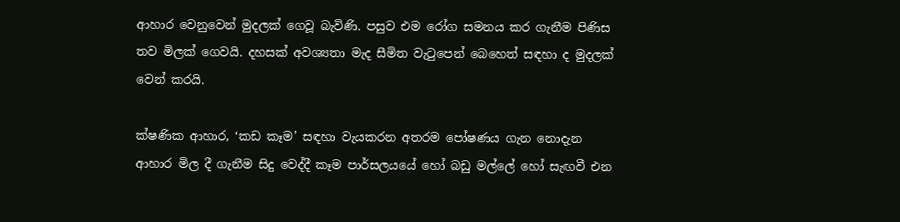ආහාර වෙනුවෙන් මුදලක් ගෙවූ බැවිණි. පසුව එම රෝග සමනය කර ගැනීම පිණිස තව මිලක් ගෙවයි. දහසක් අවශ්‍යතා මැද සීමිත වැටුපෙන් බෙහෙත් සඳහා ද මුදලක් වෙන් කරයි.

ක්ෂණික ආහාර, ‘කඩ කෑම’ සඳහා වැයකරන අතරම පෝෂණය ගැන නොදැන ආහාර මිල දී ගැනීම සිදු වෙද්දී කෑම පාර්සලයයේ හෝ බඩු මල්ලේ හෝ සැඟවී එන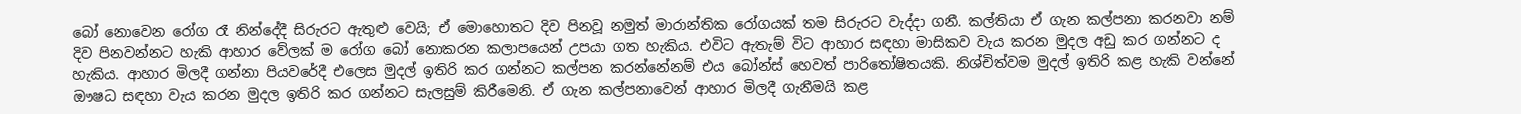බෝ නොවෙන රෝග රෑ නින්දේදී සිරුරට ඇතුළු වෙයි; ඒ මොහොතට දිව පිනවූ නමුත් මාරාන්තික රෝගයක් තම සිරුරට වැද්දා ගනී. කල්තියා ඒ ගැන කල්පනා කරනවා නම් දිව පිනවන්නට හැකි ආහාර වේලක් ම රෝග බෝ නොකරන කලාපයෙන් උපයා ගත හැකිය. එවිට ඇතැම් විට ආහාර සඳහා මාසිකව වැය කරන මුදල අඩු කර ගන්නට ද හැකිය. ආහාර මිලදී ගන්නා පියවරේදී එලෙස මුදල් ඉතිරි කර ගන්නට කල්පන කරන්නේනම් එය බෝන්ස් හෙවත් පාරිතෝෂිතයකි. නිශ්චිත්වම මුදල් ඉතිරි කළ හැකි වන්නේ ඖෂධ සඳහා වැය කරන මුදල ඉතිරි කර ගන්නට සැලසුම් කිරීමෙනි. ඒ ගැන කල්පනාවෙන් ආහාර මිලදී ගැනීමයි කළ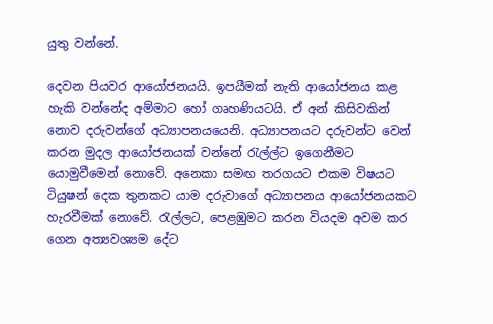යුතු වන්නේ.

දෙවන පියවර ආයෝජනයයි. ඉපයීමක් නැති ආයෝජනය කළ හැකි වන්නේද අම්මාට හෝ ගෘහණියටයි. ඒ අන් කිසිවකින් නොව දරුවන්ගේ අධ්‍යාපනයයෙනි. අධ්‍යාපනයට දරුවන්ට වෙන් කරන මුදල ආයෝජනයක් වන්නේ රැල්ල්ට ඉගෙනීමට යොමුවීමෙන් නොවේ. අනෙකා සමඟ තරගයට එකම විෂයට ටියුෂන් දෙක තුනකට යාම දරුවාගේ අධ්‍යාපනය ආයෝජනයකට හැරවීමක් නොවේ. රැල්ලට, පෙළඹුමට කරන වියදම අවම කර ගෙන අත්‍යවශ්‍යම දේට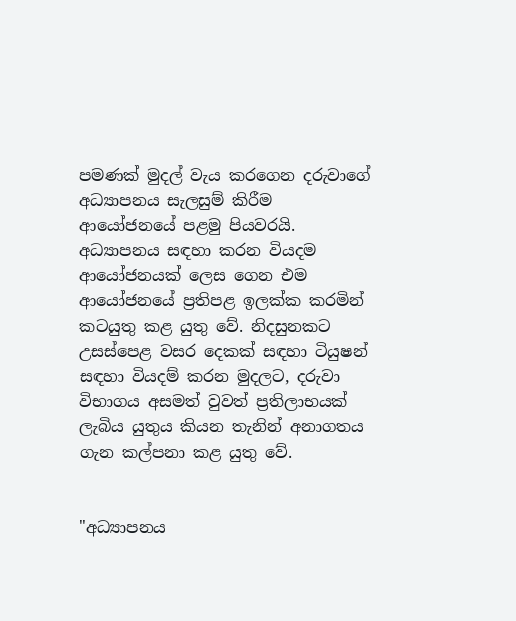පමණක් මුදල් වැය කරගෙන දරුවාගේ අධ්‍යාපනය සැලසුම් කිරීම ආයෝජනයේ පළමු පියවරයි. අධ්‍යාපනය සඳහා කරන වියදම ආයෝජනයක් ලෙස ගෙන එම ආයෝජනයේ ප්‍රතිපළ ඉලක්ක කරමින් කටයුතු කළ යුතු වේ. නිදසුනකට උසස්පෙළ වසර දෙකක් සඳහා ටියුෂන් සඳහා වියදම් කරන මුදලට, දරුවා විභාගය අසමත් වුවත් ප්‍රතිලාභයක් ලැබිය යුතු‍ය කියන තැනින් අනාගතය ගැන කල්පනා කළ යුතු වේ.


"අධ්‍යාපනය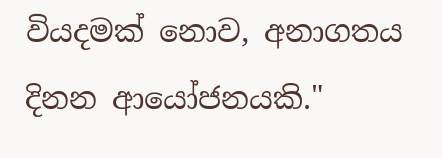වියදමක් නොව, අනාගතය දිනන ආයෝජනයකි."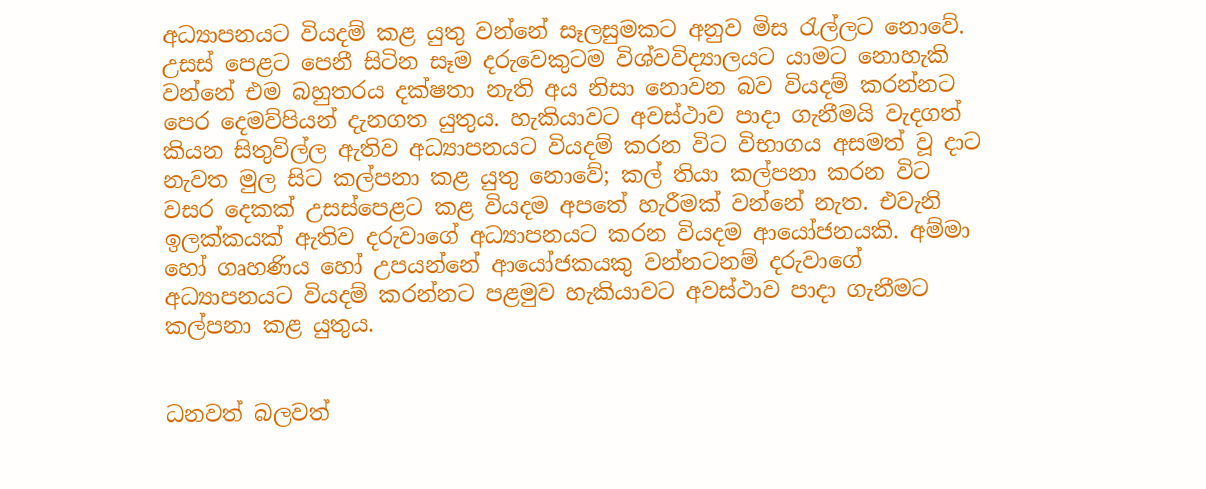අධ්‍යාපනයට වියදම් කළ යුතු වන්නේ සෑලසුමකට අනුව මිස රැල්ලට නොවේ. උසස් පෙළට පෙනී සිටින සෑම දරුවෙකුටම විශ්වවිද්‍යාලයට යාමට නොහැකි වන්නේ එම බහුතරය දක්ෂතා නැති අය නිසා නොවන බව වියදම් කරන්නට පෙර දෙමව්පියන් දැනගත යුතුය. හැකියාවට අවස්ථාව පාදා ගැනීමයි වැදගත් කියන සිතුවිල්ල ඇතිව අධ්‍යාපනයට වියදම් කරන විට විභාගය අසමත් වූ දාට නැවත මුල සිට කල්පනා කළ යුතු නොවේ; කල් තියා කල්පනා කරන විට වසර දෙකක් උසස්පෙළට කළ වියදම අපතේ හැරීමක් වන්නේ නැත. එවැනි ඉලක්කයක් ඇතිව දරුවාගේ අධ්‍යාපනයට කරන වියදම ආයෝජනයකි. අම්මා හෝ ගෘහණිය හෝ උපයන්නේ ආයෝජකයකු වන්නටනම් දරුවාගේ අධ්‍යාපනයට වියදම් කරන්නට පළමුව හැකියාවට අවස්ථාව පාදා ගැනීමට කල්පනා කළ යුතුය.


ධනවත් බලවත්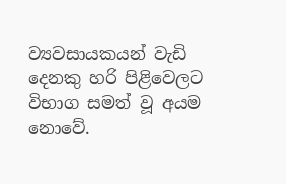ව්‍යවසායකයන් වැඩි දෙනකු හරි පිළිවෙලට විභාග සමත් වූ අයම නොවේ.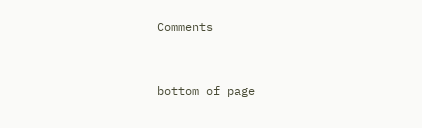Comments


bottom of page